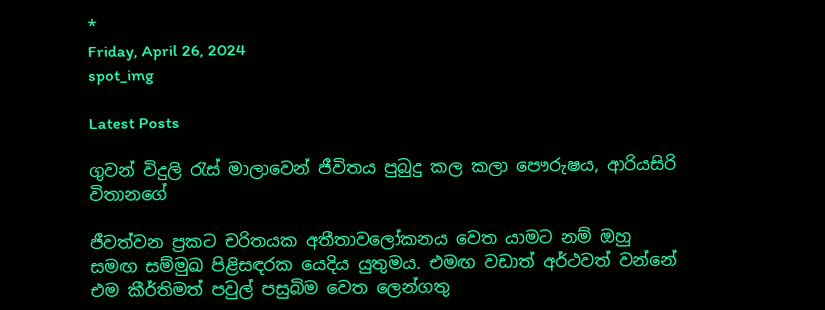*
Friday, April 26, 2024
spot_img

Latest Posts

ගුවන් විදුලි රැස් මාලාවෙන් ජීවිතය පුබුදු කල කලා පෞරුෂය, ආරියසිරි විතානගේ

ජීවත්වන ප්‍රකට චරිතයක අතීතාවලෝකනය වෙත යාමට නම් ඔහු සමඟ සම්මුඛ පිළිසඳරක යෙදිය යුතුමය. එමඟ වඩාත් අර්ථවත් වන්නේ එම කීර්තිමත් පවුල් පසුබිම වෙත ලෙන්ගතු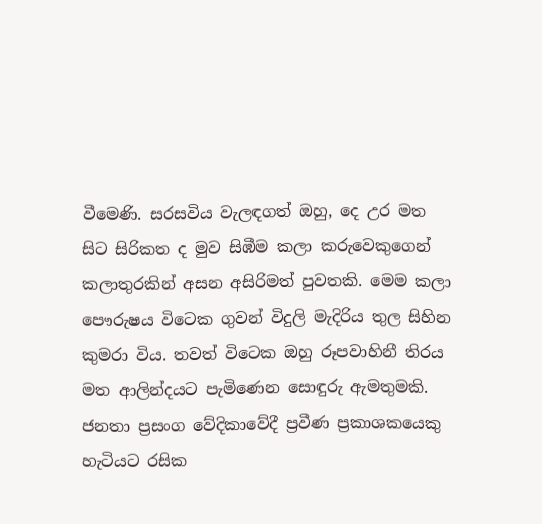වීමෙණි. සරසවිය වැලඳගත් ඔහු, දෙ උර මත සිට සිරිකත ද මුව සිඹීම කලා කරුවෙකුගෙන් කලාතුරකින් අසන අසිරිමත් පුවතකි. මෙම කලා පෞරුෂය විටෙක ගුවන් විදුලි මැදිරිය තුල සිහින කුමරා විය. තවත් විටෙක ඔහු රූපවාහිනී තිරය මත ආලින්දයට පැමිණෙන සොඳුරු ඇමතුමකි. ජනතා ප්‍රසංග වේදිකාවේදී ප්‍රවීණ ප්‍රකාශකයෙකු හැටියට රසික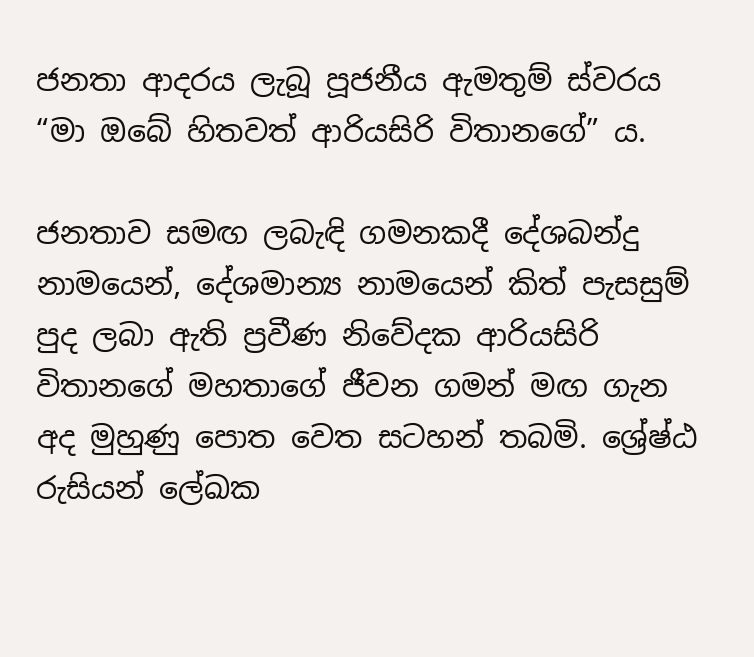ජනතා ආදරය ලැබූ පූජනීය ඇමතුම් ස්වරය “මා ඔබේ හිතවත් ආරියසිරි විතානගේ” ය.

ජනතාව සමඟ ලබැඳි ගමනකදී දේශබන්දු නාමයෙන්, දේශමාන්‍ය නාමයෙන් කිත් පැසසුම් පුද ලබා ඇති ප්‍රවීණ නිවේදක ආරියසිරි විතානගේ මහතාගේ ජීවන ගමන් මඟ ගැන අද මුහුණු පොත වෙත සටහන් තබමි. ශ්‍රේෂ්ඨ රුසියන් ලේඛක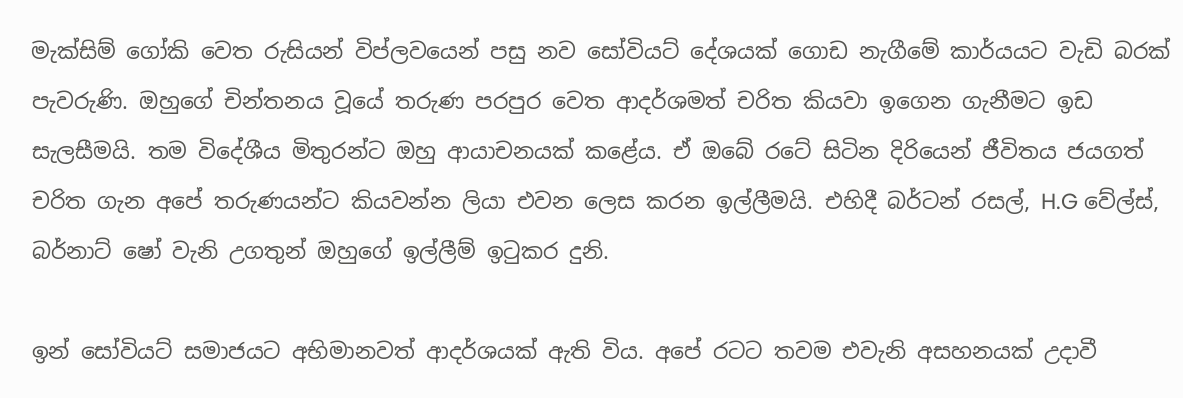මැක්සිම් ගෝකි වෙත රුසියන් විප්ලවයෙන් පසු නව සෝවියට් දේශයක් ගොඩ නැගීමේ කාර්යයට වැඩි බරක් පැවරුණි. ඔහුගේ චින්තනය වූයේ තරුණ පරපුර වෙත ආදර්ශමත් චරිත කියවා ඉගෙන ගැනීමට ඉඩ සැලසීමයි. තම විදේශීය මිතුරන්ට ඔහු ආයාචනයක් කළේය. ඒ ඔබේ රටේ සිටින දිරියෙන් ජීවිතය ජයගත් චරිත ගැන අපේ තරුණයන්ට කියවන්න ලියා එවන ලෙස කරන ඉල්ලීමයි. එහිදී බර්ටන් රසල්, H.G වේල්ස්, බර්නාට් ෂෝ වැනි උගතුන් ඔහුගේ ඉල්ලීම් ඉටුකර දුනි.

ඉන් සෝවියට් සමාජයට අභිමානවත් ආදර්ශයක් ඇති විය. අපේ රටට තවම එවැනි අසහනයක් උදාවී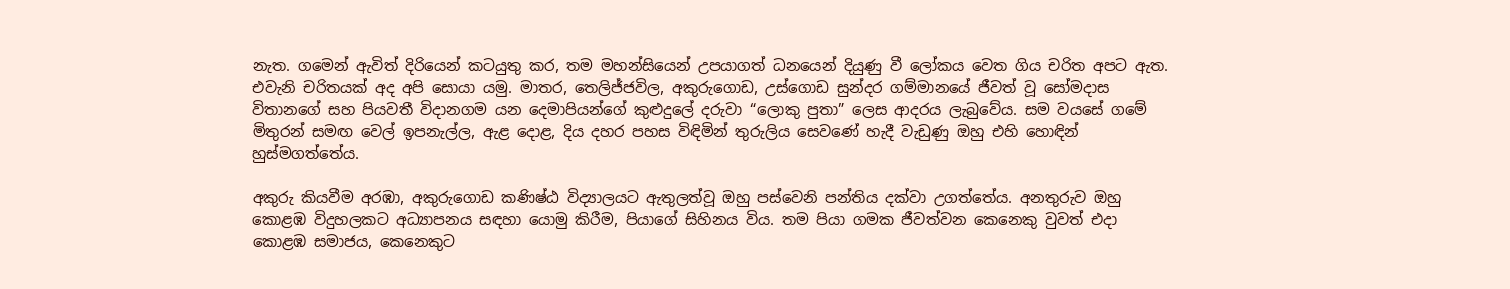නැත. ගමෙන් ඇවිත් දිරියෙන් කටයුතු කර, තම මහන්සියෙන් උපයාගත් ධනයෙන් දියුණු වී ලෝකය වෙත ගිය චරිත අපට ඇත. එවැනි චරිතයක් අද අපි සොයා යමු. මාතර, තෙලිජ්ජවිල, අකුරුගොඩ, උස්ගොඩ සුන්දර ගම්මානයේ ජීවත් වූ සෝමදාස විතානගේ සහ පියවතී විදානගම යන දෙමාපියන්ගේ කුළුදුලේ දරුවා “ලොකු පුතා” ලෙස ආදරය ලැබුවේය. සම වයසේ ගමේ මිතුරන් සමඟ වෙල් ඉපනැල්ල, ඇළ දොළ, දිය දහර පහස විඳිමින් තුරුලිය සෙවණේ හැදී වැඩුණු ඔහු එහි හොඳින් හුස්මගත්තේය.

අකුරු කියවීම අරඹා, අකුරුගොඩ කණිෂ්ඨ විද්‍යාලයට ඇතුලත්වූ ඔහු පස්වෙනි පන්තිය දක්වා උගත්තේය. අනතුරුව ඔහු කොළඹ විදුහලකට අධ්‍යාපනය සඳහා යොමු කිරීම, පියාගේ සිහිනය විය. තම පියා ගමක ජීවත්වන කෙනෙකු වුවත් එදා කොළඹ සමාජය, කෙනෙකුට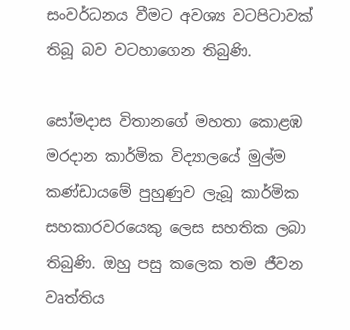සංවර්ධනය වීමට අවශ්‍ය වටපිටාවක් තිබූ බව වටහාගෙන තිබුණි.

සෝමදාස විතානගේ මහතා කොළඹ මරදාන කාර්මික විද්‍යාලයේ මුල්ම කණ්ඩායමේ පුහුණුව ලැබූ කාර්මික සහකාරවරයෙකු ලෙස සහතික ලබා තිබුණි. ඔහු පසු කලෙක තම ජීවන වෘත්තිය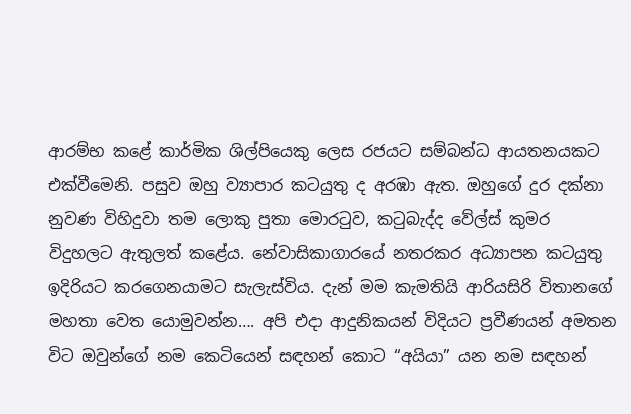ආරම්භ කළේ කාර්මික ශිල්පියෙකු ලෙස රජයට සම්බන්ධ ආයතනයකට එක්වීමෙනි. පසුව ඔහු ව්‍යාපාර කටයුතු ද අරඹා ඇත. ඔහුගේ දුර දක්නා නුවණ විහිදුවා තම ලොකු පුතා මොරටුව, කටුබැද්ද වේල්ස් කුමර විදුහලට ඇතුලත් කළේය. නේවාසිකාගාරයේ නතරකර අධ්‍යාපන කටයුතු ඉදිරියට කරගෙනයාමට සැලැස්විය. දැන් මම කැමතියි ආරියසිරි විතානගේ මහතා වෙත යොමුවන්න…. අපි එදා ආදුනිකයන් විදියට ප්‍රවීණයන් අමතන විට ඔවුන්ගේ නම කෙටියෙන් සඳහන් කොට “අයියා” යන නම සඳහන්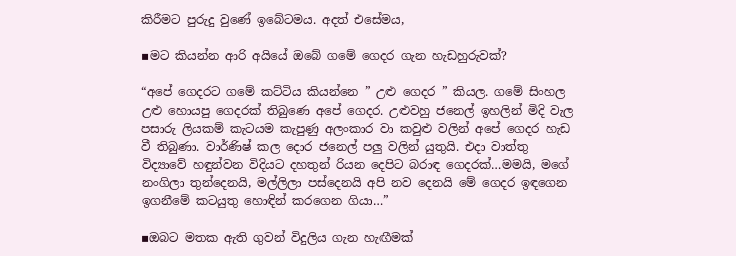කිරීමට පුරුදු වුණේ ඉබේටමය. අදත් එසේමය,

▪මට කියන්න ආරි අයියේ ඔබේ ගමේ ගෙදර ගැන හැඩහුරුවක්?

“අපේ ගෙදරට ගමේ කට්ටිය කියන්නෙ ” උළු ගෙදර ” කියල. ගමේ සිංහල උළු හොයපු ගෙදරක් තිබුණෙ අපේ ගෙදර. උළුවහු ජනෙල් ඉහලින් මිදි වැල පසාරු ලියකම් කැටයම කැපුණු අලංකාර වා කවුළු වලින් අපේ ගෙදර හැඩ වී තිබුණා. වාර්ණිෂ් කල දොර ජනෙල් පලු වලින් යුතුයි. එදා වාත්තු විද්‍යාවේ හඳුන්වන විදියට දහතුන් රියන දෙපිට බරාඳ ගෙදරක්…මමයි, මගේ නංගිලා තුන්දෙනයි, මල්ලිලා පස්දෙනයි අපි නව දෙනයි මේ ගෙදර ඉඳගෙන ඉගනීමේ කටයුතු හොඳින් කරගෙන ගියා…”

▪ඔබට මතක ඇති ගුවන් විදුලිය ගැන හැඟීමක්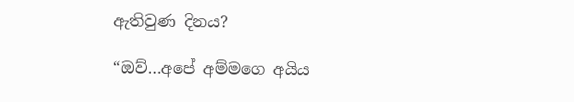ඇතිවුණ දිනය?

“ඔව්…අපේ අම්මගෙ අයිය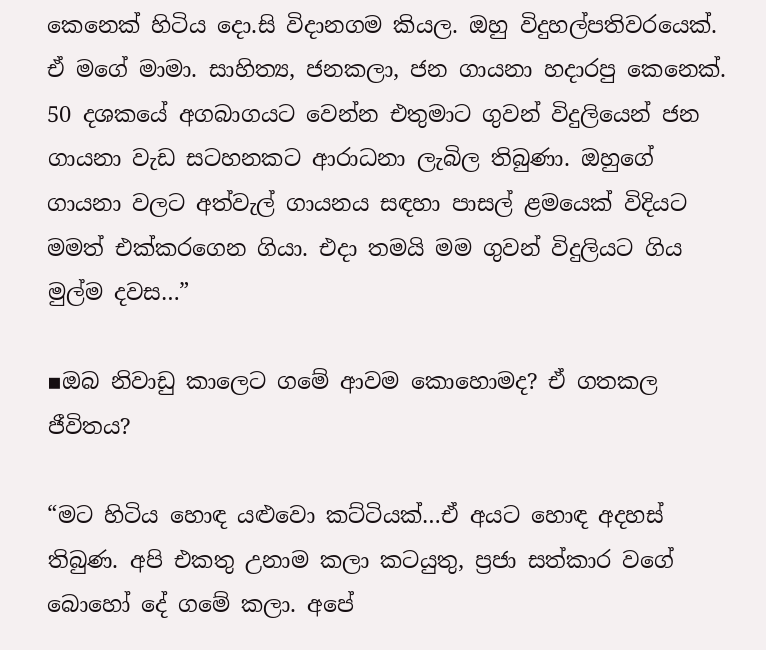කෙනෙක් හිටිය දො.සි විදානගම කියල. ඔහු විදුහල්පතිවරයෙක්. ඒ මගේ මාමා. සාහිත්‍ය, ජනකලා, ජන ගායනා හදාරපු කෙනෙක්. 50 දශකයේ අගබාගයට වෙන්න එතුමාට ගුවන් විදුලියෙන් ජන ගායනා වැඩ සටහනකට ආරාධනා ලැබිල තිබුණා. ඔහුගේ ගායනා වලට අත්වැල් ගායනය සඳහා පාසල් ළමයෙක් විදියට මමත් එක්කරගෙන ගියා. එදා තමයි මම ගුවන් විදුලියට ගිය මුල්ම දවස…”

▪ඔබ නිවාඩු කාලෙට ගමේ ආවම කොහොමද? ඒ ගතකල ජීවිතය?

“මට හිටිය හොඳ යළුවො කට්ටියක්…ඒ අයට හොඳ අදහස් තිබුණ. අපි එකතු උනාම කලා කටයුතු, ප්‍රජා සත්කාර වගේ බොහෝ දේ ගමේ කලා. අපේ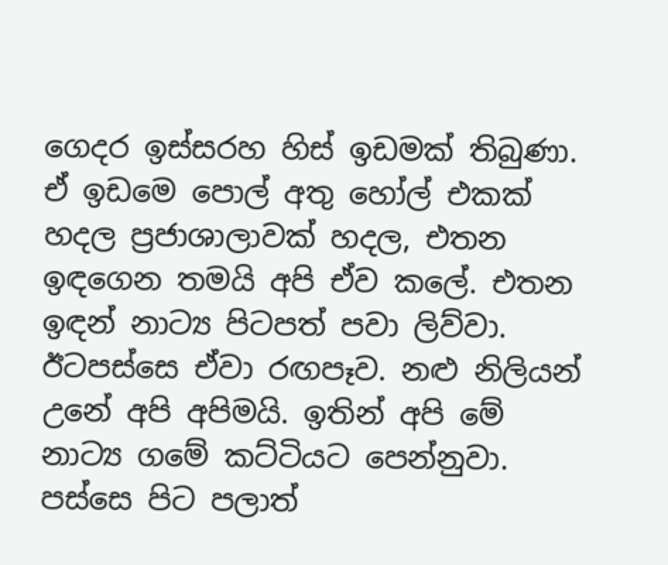ගෙදර ඉස්සරහ හිස් ඉඩමක් තිබුණා. ඒ ඉඩමෙ පොල් අතු හෝල් එකක් හදල ප්‍රජාශාලාවක් හදල, එතන ඉඳගෙන තමයි අපි ඒව කලේ. එතන ඉඳන් නාට්‍ය පිටපත් පවා ලිව්වා. ඊටපස්සෙ ඒවා රඟපෑව. නළු නිලියන් උනේ අපි අපිමයි. ඉතින් අපි මේ නාට්‍ය ගමේ කට්ටියට පෙන්නුවා. පස්සෙ පිට පලාත්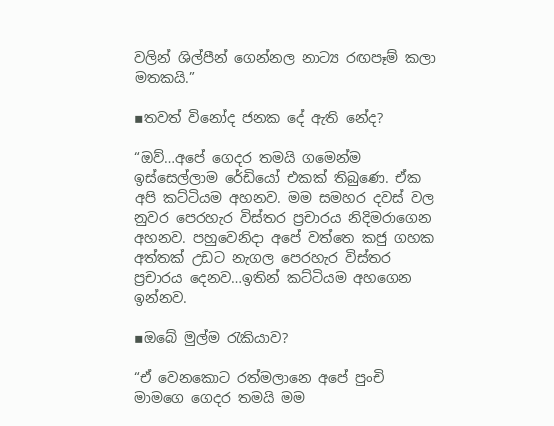වලින් ශිල්පීන් ගෙන්නල නාට්‍ය රඟපෑම් කලා මතකයි.”

▪තවත් විනෝද ජනක දේ ඇති නේද?

“ඔව්…අපේ ගෙදර තමයි ගමෙන්ම ඉස්සෙල්ලාම රේඩියෝ එකක් තිබුණෙ. ඒක අපි කට්ටියම අහනව. මම සමහර දවස් වල නුවර පෙරහැර විස්තර ප්‍රචාරය නිදිමරාගෙන අහනව. පහුවෙනිදා අපේ වත්තෙ කජු ගහක අත්තක් උඩට නැගල පෙරහැර විස්තර ප්‍රචාරය දෙනව…ඉතින් කට්ටියම අහගෙන ඉන්නව.

▪ඔබේ මුල්ම රැකියාව?

“ඒ වෙනකොට රත්මලානෙ අපේ පුංචි මාමගෙ ගෙදර තමයි මම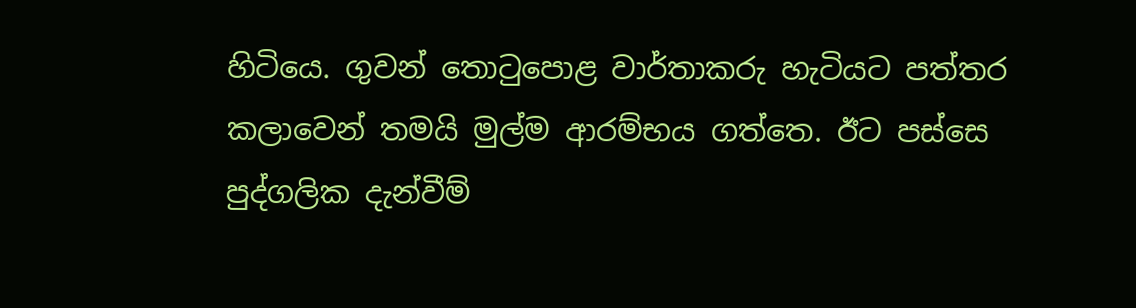හිටියෙ. ගුවන් තොටුපොළ වාර්තාකරු හැටියට පත්තර කලාවෙන් තමයි මුල්ම ආරම්භය ගත්තෙ. ඊට පස්සෙ පුද්ගලික දැන්වීම්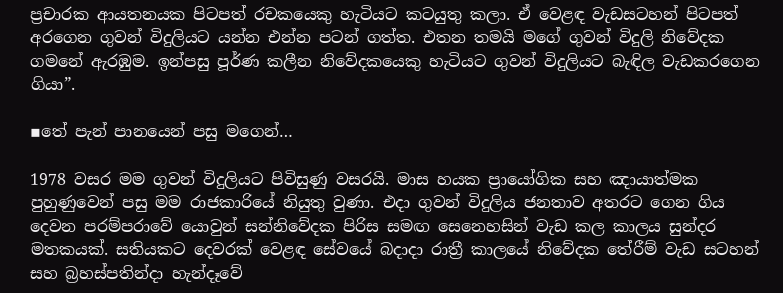ප්‍රචාරක ආයතනයක පිටපත් රචකයෙකු හැටියට කටයුතු කලා. ඒ වෙළඳ වැඩසටහන් පිටපත් අරගෙන ගුවන් විදුලියට යන්න එන්න පටන් ගත්ත. එතන තමයි මගේ ගුවන් විදුලි නිවේදක ගමනේ ඇරඹුම. ඉන්පසු පූර්ණ කලීන නිවේදකයෙකු හැටියට ගුවන් විදුලියට බැඳිල වැඩකරගෙන ගියා”.

▪තේ පැන් පානයෙන් පසු මගෙන්…

1978 වසර මම ගුවන් විදුලියට පිවිසුණු වසරයි. මාස හයක ප්‍රායෝගික සහ ඤායාත්මක පුහුණුවෙන් පසු මම රාජකාරියේ නියුතු වුණා. එදා ගුවන් විදුලිය ජනතාව අතරට ගෙන ගිය දෙවන පරම්පරාවේ යොවුන් සන්නිවේදක පිරිස සමඟ සෙනෙහසින් වැඩ කල කාලය සුන්දර මතකයක්. සතියකට දෙවරක් වෙළඳ සේවයේ බදාදා රාත්‍රී කාලයේ නිවේදක තේරීම් වැඩ සටහන් සහ බ්‍රහස්පතින්දා හැන්දෑවේ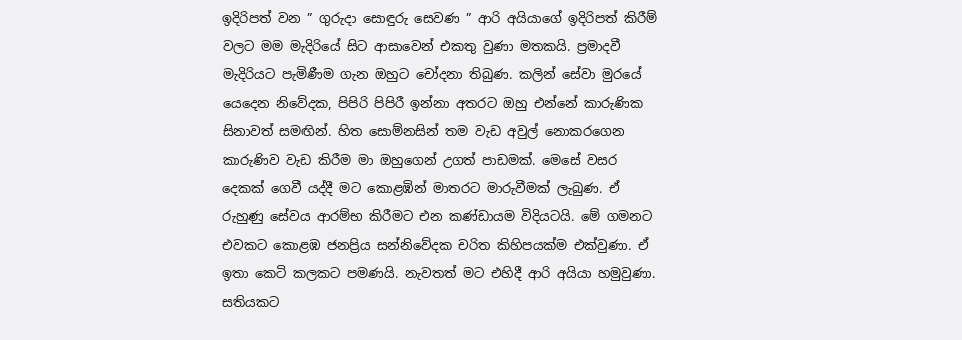ඉදිරිපත් වන ” ගුරුදා සොඳුරු සෙවණ ” ආරි අයියාගේ ඉදිරිපත් කිරීම් වලට මම මැදිරියේ සිට ආසාවෙන් එකතු වුණා මතකයි. ප්‍රමාදවී මැදිරියට පැමිණීම ගැන ඔහුට චෝදනා තිබුණ. කලින් සේවා මුරයේ යෙදෙන නිවේදක, පිපිරි පිපිරී ඉන්නා අතරට ඔහු එන්නේ කාරුණික සිනාවත් සමඟින්. හිත සොම්නසින් තම වැඩ අවුල් නොකරගෙන කාරුණිව වැඩ කිරීම මා ඔහුගෙන් උගත් පාඩමක්. මෙසේ වසර දෙකක් ගෙවී යද්දී මට කොළඹින් මාතරට මාරුවීමක් ලැබුණ. ඒ රුහුණු සේවය ආරම්භ කිරීමට එන කණ්ඩායම විදියට‍යි. මේ ගමනට එවකට කොළඹ ජනප්‍රිය සන්නිවේදක චරිත කිහිපයක්ම එක්වුණා. ඒ ඉතා කෙටි කලකට පමණයි. නැවතත් මට එහිදී ආරි අයියා හමුවුණා. සතියකට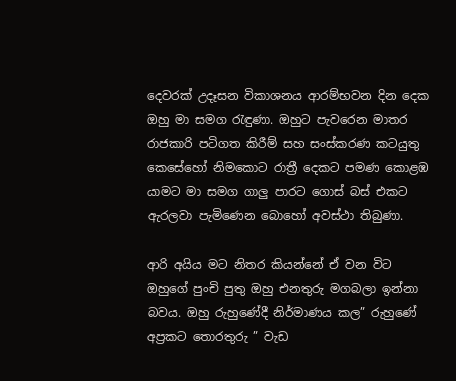දෙවරක් උදෑසන විකාශනය ආරම්භවන දින දෙක ඔහු මා සමග රැඳුණා. ඔහුට පැවරෙන මාතර රාජකාරි පටිගත කිරීම් සහ සංස්කරණ කටයුතු කෙසේහෝ නිමකොට රාත්‍රී දෙකට පමණ කොළඹ යාමට මා සමග ගාලු පාරට ගොස් බස් එකට ඇරලවා පැමිණෙන බොහෝ අවස්ථා තිබුණා.

ආරි අයිය මට නිතර කියන්නේ ඒ වන විට ඔහුගේ පුංචි පුතු ඔහු එනතුරු මගබලා ඉන්නා බවය. ඔහු රුහුණේදී නිර්මාණය කල” රුහුණේ අප්‍රකට තොරතුරු ” වැඩ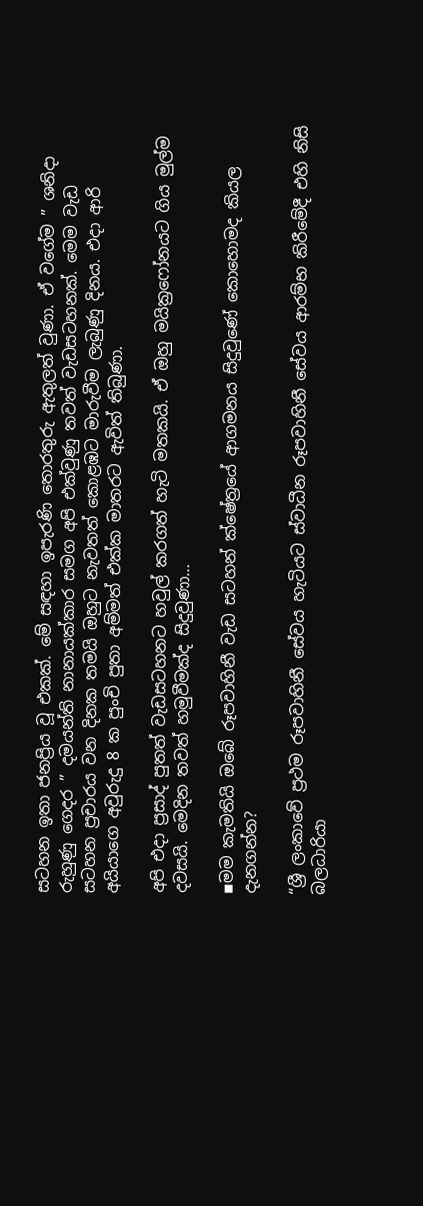සටහන ඉතා ජනප්‍රිය වූ එකක්. මේ සඳහා ඉපැරණි තොරතුරු ඇතුලත් වුණා. ඒ වගේම ” ශනිදා රුහුණු ගෙදර ” දමයන්ති නානායක්කාර සමග අපි එක්වුණු තවත් වැඩසටහනක්. මෙම වැඩ සටහන ප්‍රචාරය වන දිනක තමයි ඔහුට නැවතත් කොළඹට මාරුවීම ලැබුණු දිනය. එදා ආරි අයියාගෙ අවුරුදු 8 ක පුංචි පුතා අම්මත් එක්ක මාතරට ඇවිත් තිබුණා.

අපි එදා ප්‍රසාද් පුතත් වැඩසටහනට හවුල් කරගත් හැටි මතකයි. ඒ ඔහු මයික්‍රෆෝනයට ගිය මුල්ම දවසයි. මෙදින තවත් හමුවීමක්ද සිදුවුණා…

▪මම කැමතියි ඔබේ රූපවාහිනී වැඩ සටහන් ක්ෂේත්‍රයේ ආගමනය සිදුවුණේ කොහොමද කියල දැනගන්න?

“ශ්‍රී ලංකාවේ ප්‍රථම රූපවාහිනී සේවය හැටියට ස්වාධීන රූපවාහිනී සේවය ආරම්භ කිරීමේදී එහි නිසි බලධාරියා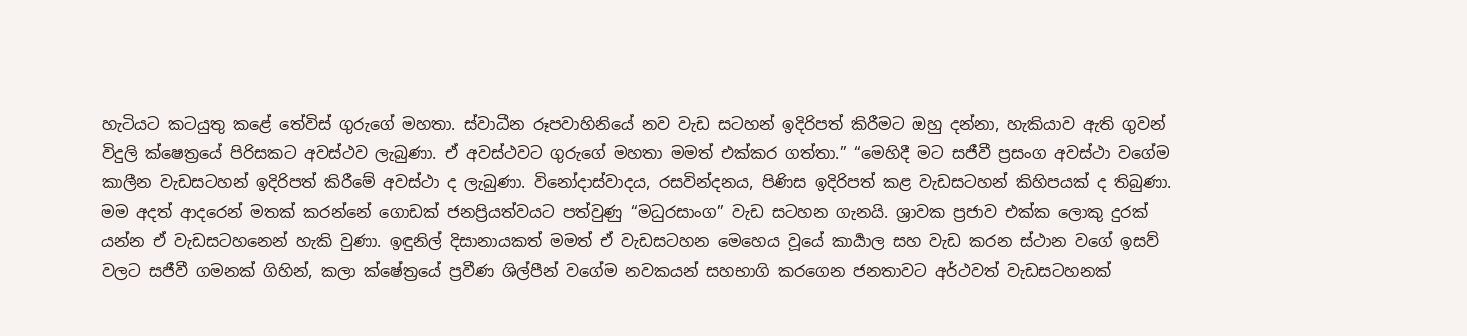හැටියට කටයුතු කළේ තේවිස් ගුරුගේ මහතා. ස්වාධීන රූපවාහිනියේ නව වැඩ සටහන් ඉදිරිපත් කිරීමට ඔහු දන්නා, හැකියාව ඇති ගුවන් විදුලි ක්ෂෙත්‍රයේ පිරිසකට අවස්ථව ලැබුණා. ඒ අවස්ථවට ගුරුගේ මහතා මමත් එක්කර ගත්තා.” “මෙහිදී මට සජීවී ප්‍රසංග අවස්ථා වගේම කාලීන වැඩසටහන් ඉදිරිපත් කිරීමේ අවස්ථා ද ලැබුණා. විනෝදාස්වාදය, රසවින්දනය, පිණිස ඉදිරිපත් කළ වැඩසටහන් කිහිපයක් ද තිබුණා. මම අදත් ආදරෙන් මතක් කරන්නේ ගොඩක් ජනප්‍රියත්වයට පත්වුණු “මධුරසාංග” වැඩ සටහන ගැනයි. ශ්‍රාවක ප්‍රජාව එක්ක ලොකු දුරක් යන්න ඒ වැඩසටහනෙන් හැකි වුණා. ඉඳුනිල් දිසානායකත් මමත් ඒ වැඩසටහන මෙහෙය වූයේ කාර්‍යාල සහ වැඩ කරන ස්ථාන වගේ ඉසව් වලට සජීවී ගමනක් ගිහින්, කලා ක්ෂේත්‍රයේ ප්‍රවීණ ශිල්පීන් වගේම නවකයන් සහභාගි කරගෙන ජනතාවට අර්ථවත් වැඩසටහනක්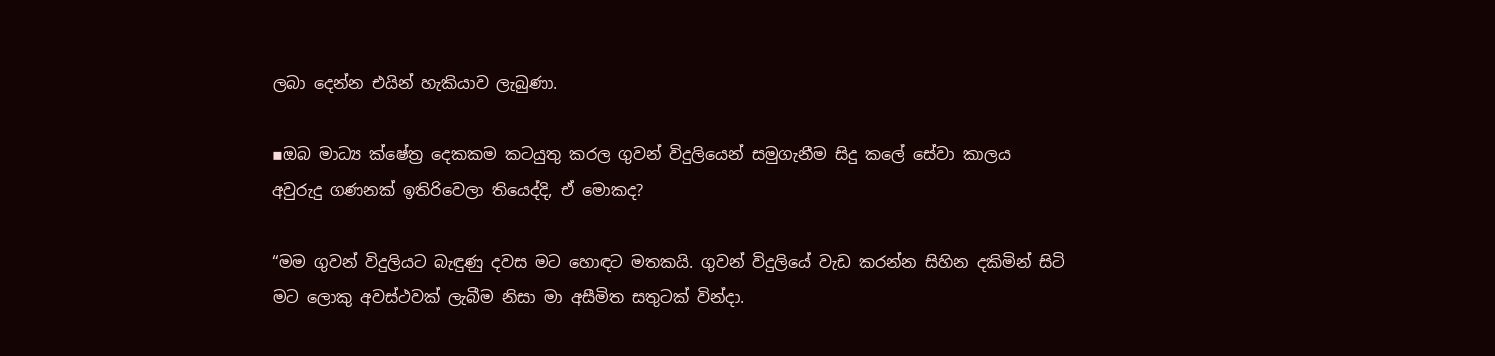ලබා දෙන්න එයින් හැකියාව ලැබුණා.

▪ඔබ මාධ්‍ය ක්ෂේත්‍ර දෙකකම කටයුතු කරල ගුවන් විදුලියෙන් සමුගැනීම සිදු කලේ සේවා කාලය අවුරුදු ගණනක් ඉතිරිවෙලා තියෙද්දි, ඒ මොකද?

“මම ගුවන් විදුලියට බැඳුණු දවස මට හොඳට මතකයි. ගුවන් විදුලියේ වැඩ කරන්න සිහින දකිමින් සිටි මට ලොකු අවස්ථවක් ලැබීම නිසා මා අසීමිත සතුටක් වින්දා.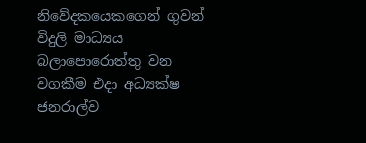නිවේදකයෙකගෙන් ගුවන් විදුලි මාධ්‍යය බලාපොරොත්තු වන වගකීම එදා අධ්‍යක්ෂ ජනරාල්ව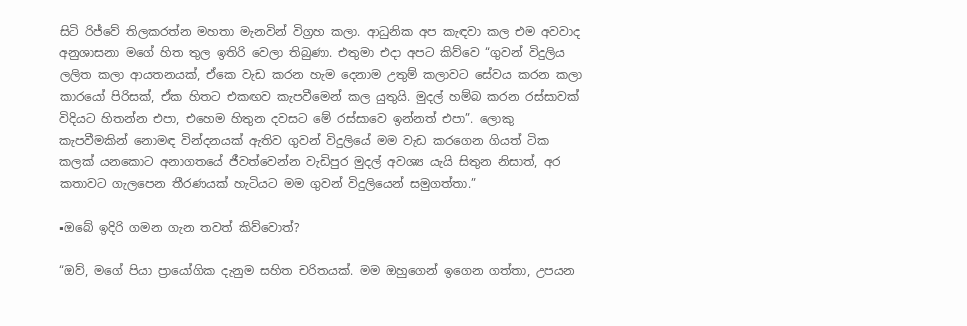සිටි රිජ්වේ තිලකරත්න මහතා මැනවින් විග්‍රහ කලා. ආධුනික අප කැඳවා කල එම අවවාද අනුශාසනා මගේ හිත තුල ඉතිරි වෙලා තිබුණා. එතුමා එදා අපට කිව්වෙ “ගුවන් විදුලිය ලලිත කලා ආයතනයක්, ඒකෙ වැඩ කරන හැම දෙනාම උතුම් කලාවට සේවය කරන කලා කාරයෝ පිරිසක්, ඒක හිතට එකඟව කැපවීමෙන් කල යුතුයි. මුදල් හම්බ කරන රස්සාවක් විදියට හිතන්න එපා, එහෙම හිතුන දවසට මේ රස්සාවෙ ඉන්නත් එපා”. ලොකු කැපවීමකින් නොමඳ වින්දනයක් ඇතිව ගුවන් විදුලියේ මම වැඩ කරගෙන ගියත් ටික කලක් යනකොට අනාගතයේ ජීවත්වෙන්න වැඩිපුර මුදල් අවශ්‍ය යැයි සිතුන නිසාත්, අර කතාවට ගැලපෙන තීරණයක් හැටියට මම ගුවන් විදුලියෙන් සමුගත්තා.”

▪ඔබේ ඉදිරි ගමන ගැන තවත් කිව්වොත්?

“ඔව්, මගේ පියා ප්‍රායෝගික දැනුම සහිත චරිතයක්. මම ඔහුගෙන් ඉගෙන ගත්තා, උපයන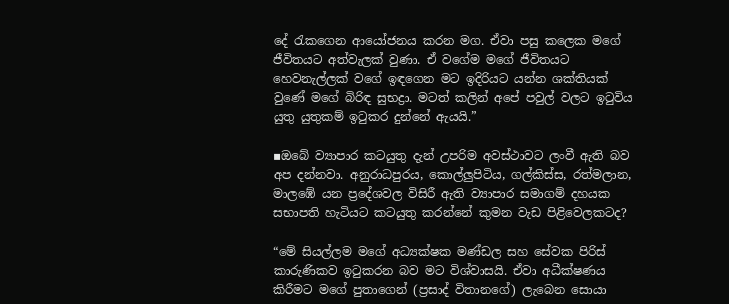දේ රැකගෙන ආයෝජනය කරන මග. ඒවා පසු කලෙක මගේ ජීවිතයට අත්වැලක් වුණා. ඒ වගේම මගේ ජීවිතයට හෙවනැල්ලක් වගේ ඉඳගෙන මට ඉදිරියට යන්න ශක්තියක් වුණේ මගේ බිරිඳ සුභද්‍රා. මටත් කලින් අපේ පවුල් වලට ඉටුවිය යුතු යුතුකම් ඉටුකර දුන්නේ ඇයයි.”

▪ඔබේ ව්‍යාපාර කටයුතු දැන් උපරිම අවස්ථාවට ලංවී ඇති බව අප දන්නවා. අනුරාධපුරය, කොල්ලුපිටිය, ගල්කිස්ස, රත්මලාන, මාලඹේ යන ප්‍රදේශවල විසිරී ඇති ව්‍යාපාර සමාගම් දහයක සභාපති හැටියට කටයුතු කරන්නේ කුමන වැඩ පිළිවෙලකටද?

“මේ සියල්ලම මගේ අධ්‍යක්ෂක මණ්ඩල සහ සේවක පිරිස් කාරුණිකව ඉටුකරන බව මට විශ්වාසයි. ඒවා අධීක්ෂණය කිරීමට මගේ පුතාගෙන් (ප්‍රසාද් විතානගේ) ලැබෙන සොයා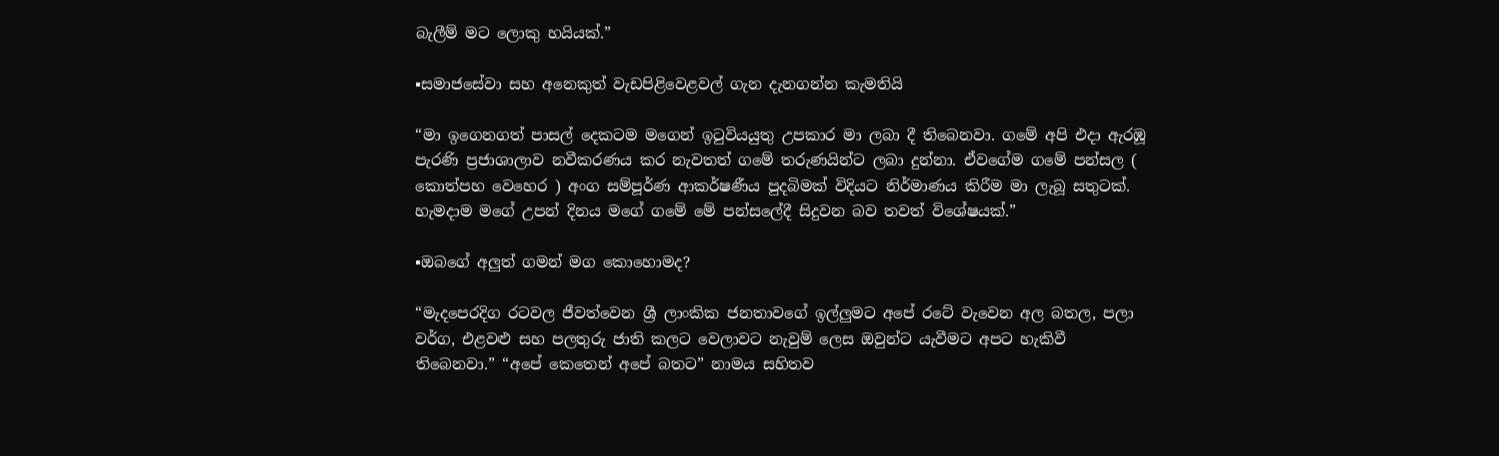බැලීම් මට ලොකු හයියක්.”

▪සමාජසේවා සහ අනෙකුත් වැඩපිළිවෙළවල් ගැන දැනගන්න කැමතියි

“මා ඉගෙනගත් පාසල් දෙකටම මගෙන් ඉටුවියයුතු උපකාර මා ලබා දී තිබෙනවා. ගමේ අපි එදා ඇරඹූ පැරණි ප්‍රජාශාලාව නවීකරණය කර නැවතත් ගමේ තරුණයින්ට ලබා දුන්නා. ඒවගේම ගමේ පන්සල ( කොත්පහ වෙහෙර ) අංග සම්පූර්ණ ආකර්ෂණීය පුදබිමක් විදියට නිර්මාණය කිරීම මා ලැබූ සතුටක්. හැමදාම මගේ උපන් දිනය මගේ ගමේ මේ පන්සලේදී සිදුවන බව තවත් විශේෂයක්.”

▪ඔබගේ අලුත් ගමන් මග කොහොමද?

“මැදපෙරදිග රටවල ජීවත්වෙන ශ්‍රී ලාංකික ජනතාවගේ ඉල්ලුමට අපේ රටේ වැවෙන අල බතල, පලා වර්ග, එළවළු සහ පලතුරු ජාති කලට වෙලාවට නැවුම් ලෙස ඔවුන්ට යැවීමට අපට හැකිවී තිබෙනවා.” “අපේ කෙතෙන් අපේ බතට” නාමය සහිතව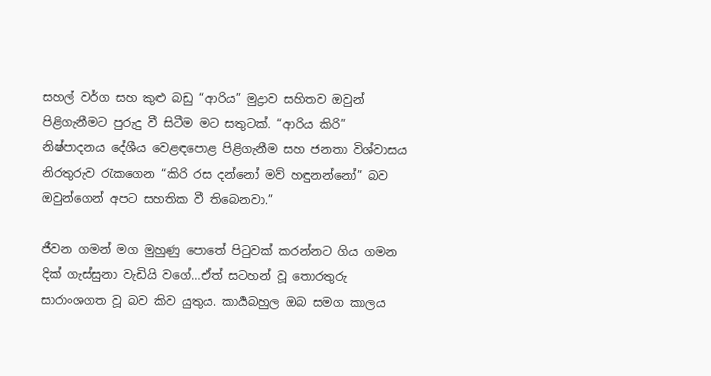සහල් වර්ග සහ කුළු බඩු “ආරිය” මුද්‍රාව සහිතව ඔවුන් පිළිගැනීමට පුරුදු වී සිටීම මට සතුටක්. “ආරිය කිරි” නිෂ්පාදනය දේශීය වෙළඳපොළ පිළිගැනීම සහ ජනතා විශ්වාසය නිරතුරුව රැකගෙන “කිරි රස දන්නෝ මව් හඳුනන්නෝ” බව ඔවුන්ගෙන් අපට සහතික වී තිබෙනවා.”

ජීවන ගමන් මග මුහුණු පොතේ පිටුවක් කරන්නට ගිය ගමන දික් ගැස්සුනා වැඩියි වගේ…ඒත් සටහන් වූ තොරතුරු සාරාංශගත වූ බව කිව යුතුය. කාර්‍යබහුල ඔබ සමග කාලය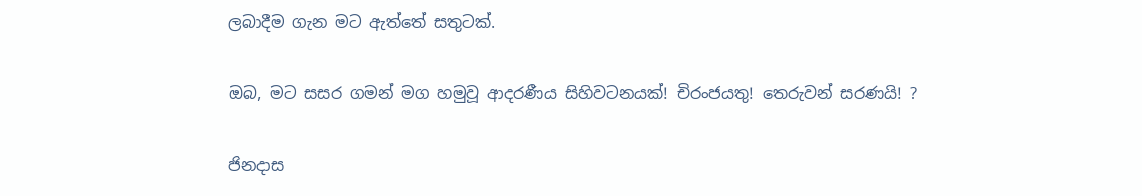ලබාදීම ගැන මට ඇත්තේ සතුටක්.

ඔබ, මට සසර ගමන් මග හමුවූ ආදරණීය සිහිවටනයක්! චිරංජයතු! තෙරුවන් සරණයි! ?

ජිනදාස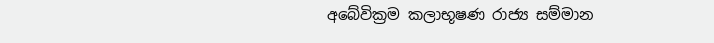අබේවික්‍රම කලාභූෂණ රාජ්‍ය සම්මාන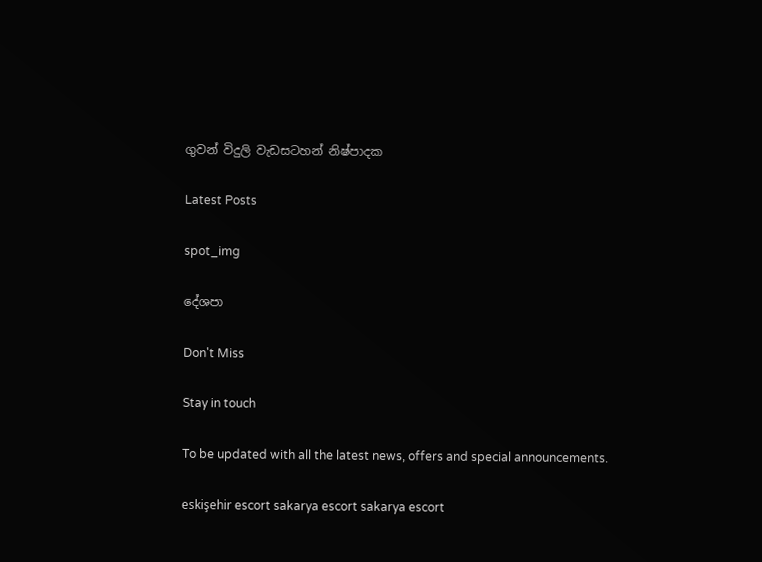ගුවන් විදුලි වැඩසටහන් නිෂ්පාදක

Latest Posts

spot_img

දේශපා

Don't Miss

Stay in touch

To be updated with all the latest news, offers and special announcements.

eskişehir escort sakarya escort sakarya escort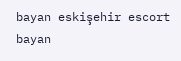bayan eskişehir escort bayan